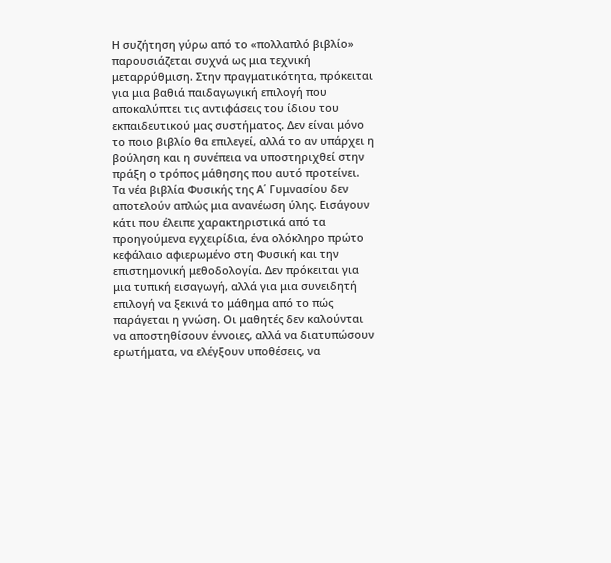Η συζήτηση γύρω από το «πολλαπλό βιβλίο» παρουσιάζεται συχνά ως μια τεχνική μεταρρύθμιση. Στην πραγματικότητα, πρόκειται για μια βαθιά παιδαγωγική επιλογή που αποκαλύπτει τις αντιφάσεις του ίδιου του εκπαιδευτικού μας συστήματος. Δεν είναι μόνο το ποιο βιβλίο θα επιλεγεί, αλλά το αν υπάρχει η βούληση και η συνέπεια να υποστηριχθεί στην πράξη ο τρόπος μάθησης που αυτό προτείνει.
Τα νέα βιβλία Φυσικής της Α΄ Γυμνασίου δεν αποτελούν απλώς μια ανανέωση ύλης. Εισάγουν κάτι που έλειπε χαρακτηριστικά από τα προηγούμενα εγχειρίδια, ένα ολόκληρο πρώτο κεφάλαιο αφιερωμένο στη Φυσική και την επιστημονική μεθοδολογία. Δεν πρόκειται για μια τυπική εισαγωγή, αλλά για μια συνειδητή επιλογή να ξεκινά το μάθημα από το πώς παράγεται η γνώση. Οι μαθητές δεν καλούνται να αποστηθίσουν έννοιες, αλλά να διατυπώσουν ερωτήματα, να ελέγξουν υποθέσεις, να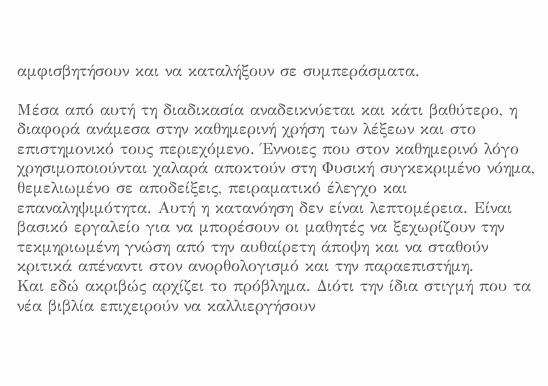αμφισβητήσουν και να καταλήξουν σε συμπεράσματα.

Μέσα από αυτή τη διαδικασία αναδεικνύεται και κάτι βαθύτερο, η διαφορά ανάμεσα στην καθημερινή χρήση των λέξεων και στο επιστημονικό τους περιεχόμενο. Έννοιες που στον καθημερινό λόγο χρησιμοποιούνται χαλαρά αποκτούν στη Φυσική συγκεκριμένο νόημα, θεμελιωμένο σε αποδείξεις, πειραματικό έλεγχο και επαναληψιμότητα. Αυτή η κατανόηση δεν είναι λεπτομέρεια. Είναι βασικό εργαλείο για να μπορέσουν οι μαθητές να ξεχωρίζουν την τεκμηριωμένη γνώση από την αυθαίρετη άποψη και να σταθούν κριτικά απέναντι στον ανορθολογισμό και την παραεπιστήμη.
Και εδώ ακριβώς αρχίζει το πρόβλημα. Διότι την ίδια στιγμή που τα νέα βιβλία επιχειρούν να καλλιεργήσουν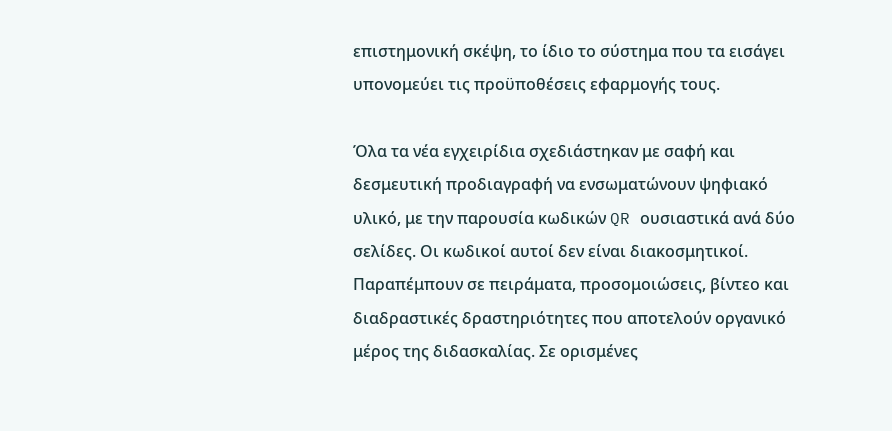επιστημονική σκέψη, το ίδιο το σύστημα που τα εισάγει υπονομεύει τις προϋποθέσεις εφαρμογής τους.

Όλα τα νέα εγχειρίδια σχεδιάστηκαν με σαφή και δεσμευτική προδιαγραφή να ενσωματώνουν ψηφιακό υλικό, με την παρουσία κωδικών QR ουσιαστικά ανά δύο σελίδες. Οι κωδικοί αυτοί δεν είναι διακοσμητικοί. Παραπέμπουν σε πειράματα, προσομοιώσεις, βίντεο και διαδραστικές δραστηριότητες που αποτελούν οργανικό μέρος της διδασκαλίας. Σε ορισμένες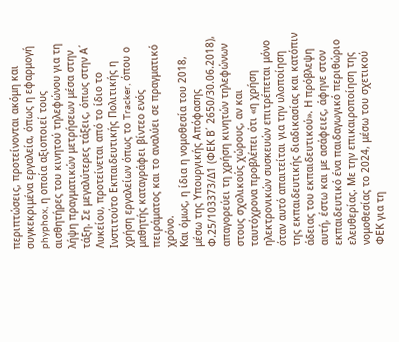περιπτώσεις, προτείνονται ακόμη και συγκεκριμένα εργαλεία, όπως η εφαρμογή phyphox, η οποία αξιοποιεί τους αισθητήρες του κινητού τηλεφώνου για τη λήψη πραγματικών μετρήσεων μέσα στην τάξη. Σε μεγαλύτερες τάξεις, όπως στην Α΄ Λυκείου, προτείνεται από το ίδιο το Ινστιτούτο Εκπαιδευτικής Πολιτικής η χρήση εργαλείων όπως το Tracker, όπου ο μαθητής καταγράφει βίντεο ενός πειράματος και το αναλύει σε πραγματικό χρόνο.
Και όμως, η ίδια η νομοθεσία του 2018, μέσω της Υπουργικής Απόφασης Φ.25/103373/Δ1 (ΦΕΚ Β΄ 2650/30.06.2018), απαγορεύει τη χρήση κινητών τηλεφώνων στους σχολικούς χώρους, αν και ταυτόχρονα προβλέπει ότι «η χρήση ηλεκτρονικών συσκευών επιτρέπεται μόνο όταν αυτό απαιτείται για την υλοποίηση της εκπαιδευτικής διαδικασίας και κατόπιν άδειας του εκπαιδευτικού». Η πρόβλεψη αυτή, έστω και με ασάφειες, άφηνε στον εκπαιδευτικό ένα παιδαγωγικό περιθώριο ελευθερίας. Με την επικαιροποίηση της νομοθεσίας το 2024, μέσω του σχετικού ΦΕΚ για τη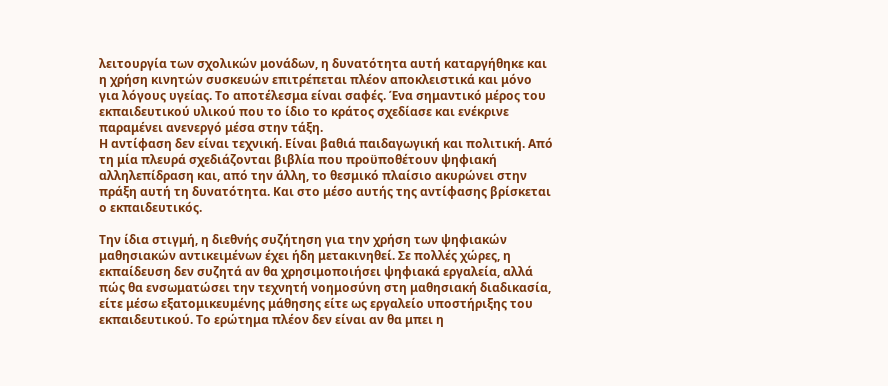λειτουργία των σχολικών μονάδων, η δυνατότητα αυτή καταργήθηκε και η χρήση κινητών συσκευών επιτρέπεται πλέον αποκλειστικά και μόνο για λόγους υγείας. Το αποτέλεσμα είναι σαφές. Ένα σημαντικό μέρος του εκπαιδευτικού υλικού που το ίδιο το κράτος σχεδίασε και ενέκρινε παραμένει ανενεργό μέσα στην τάξη.
Η αντίφαση δεν είναι τεχνική. Είναι βαθιά παιδαγωγική και πολιτική. Από τη μία πλευρά σχεδιάζονται βιβλία που προϋποθέτουν ψηφιακή αλληλεπίδραση και, από την άλλη, το θεσμικό πλαίσιο ακυρώνει στην πράξη αυτή τη δυνατότητα. Και στο μέσο αυτής της αντίφασης βρίσκεται ο εκπαιδευτικός.

Την ίδια στιγμή, η διεθνής συζήτηση για την χρήση των ψηφιακών μαθησιακών αντικειμένων έχει ήδη μετακινηθεί. Σε πολλές χώρες, η εκπαίδευση δεν συζητά αν θα χρησιμοποιήσει ψηφιακά εργαλεία, αλλά πώς θα ενσωματώσει την τεχνητή νοημοσύνη στη μαθησιακή διαδικασία, είτε μέσω εξατομικευμένης μάθησης είτε ως εργαλείο υποστήριξης του εκπαιδευτικού. Το ερώτημα πλέον δεν είναι αν θα μπει η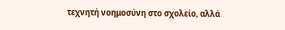τεχνητή νοημοσύνη στο σχολείο, αλλά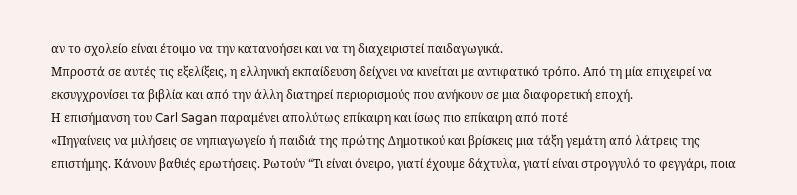αν το σχολείο είναι έτοιμο να την κατανοήσει και να τη διαχειριστεί παιδαγωγικά.
Μπροστά σε αυτές τις εξελίξεις, η ελληνική εκπαίδευση δείχνει να κινείται με αντιφατικό τρόπο. Από τη μία επιχειρεί να εκσυγχρονίσει τα βιβλία και από την άλλη διατηρεί περιορισμούς που ανήκουν σε μια διαφορετική εποχή.
Η επισήμανση του Carl Sagan παραμένει απολύτως επίκαιρη και ίσως πιο επίκαιρη από ποτέ
«Πηγαίνεις να μιλήσεις σε νηπιαγωγείο ή παιδιά της πρώτης Δημοτικού και βρίσκεις μια τάξη γεμάτη από λάτρεις της επιστήμης. Κάνουν βαθιές ερωτήσεις. Ρωτούν “Τι είναι όνειρο, γιατί έχουμε δάχτυλα, γιατί είναι στρογγυλό το φεγγάρι, ποια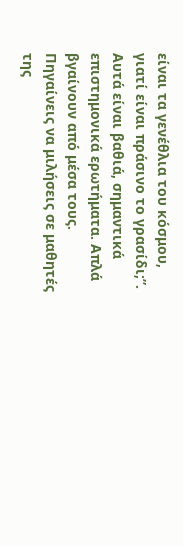είναι τα γενέθλια του κόσμου, γιατί είναι πράσινο το γρασίδι;”. Αυτά είναι βαθιά, σημαντικά επιστημονικά ερωτήματα. Απλά βγαίνουν από μέσα τους. Πηγαίνεις να μιλήσεις σε μαθητές της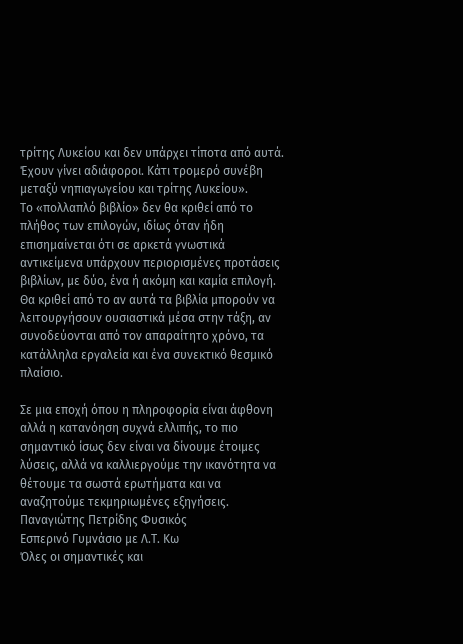τρίτης Λυκείου και δεν υπάρχει τίποτα από αυτά. Έχουν γίνει αδιάφοροι. Κάτι τρομερό συνέβη μεταξύ νηπιαγωγείου και τρίτης Λυκείου».
Το «πολλαπλό βιβλίο» δεν θα κριθεί από το πλήθος των επιλογών, ιδίως όταν ήδη επισημαίνεται ότι σε αρκετά γνωστικά αντικείμενα υπάρχουν περιορισμένες προτάσεις βιβλίων, με δύο, ένα ή ακόμη και καμία επιλογή. Θα κριθεί από το αν αυτά τα βιβλία μπορούν να λειτουργήσουν ουσιαστικά μέσα στην τάξη, αν συνοδεύονται από τον απαραίτητο χρόνο, τα κατάλληλα εργαλεία και ένα συνεκτικό θεσμικό πλαίσιο.

Σε μια εποχή όπου η πληροφορία είναι άφθονη αλλά η κατανόηση συχνά ελλιπής, το πιο σημαντικό ίσως δεν είναι να δίνουμε έτοιμες λύσεις, αλλά να καλλιεργούμε την ικανότητα να θέτουμε τα σωστά ερωτήματα και να αναζητούμε τεκμηριωμένες εξηγήσεις.
Παναγιώτης Πετρίδης Φυσικός
Εσπερινό Γυμνάσιο με Λ.Τ. Κω
Όλες οι σημαντικές και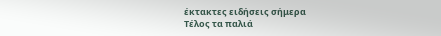έκτακτες ειδήσεις σήμερα
Τέλος τα παλιά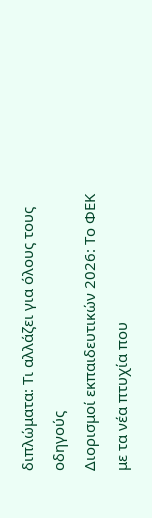διπλώματα: Τι αλλάζει για όλους τους οδηγούς
Διορισμοί εκπαιδευτικών 2026: Το ΦΕΚ με τα νέα πτυχία που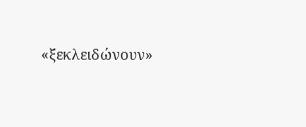«ξεκλειδώνουν»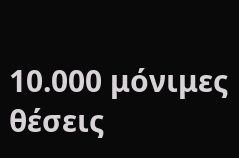10.000 μόνιμες θέσεις